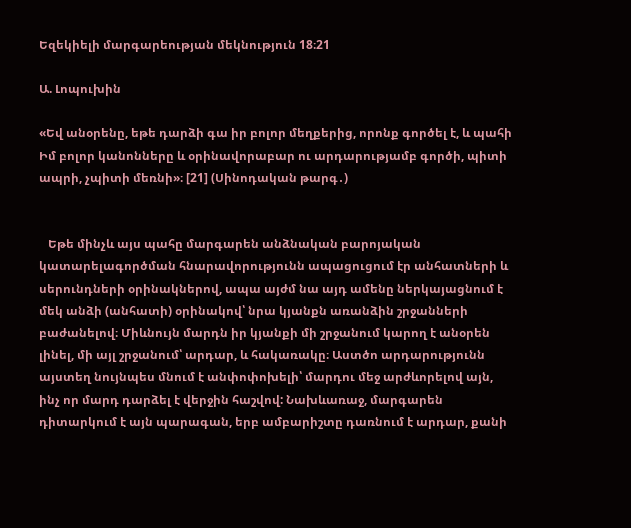Եզեկիելի մարգարեության մեկնություն 18։21

Ա. Լոպուխին

«Եվ անօրենը, եթե դարձի գա իր բոլոր մեղքերից, որոնք գործել է, և պահի Իմ բոլոր կանոնները և օրինավորաբար ու արդարությամբ գործի, պիտի ապրի, չպիտի մեռնի»։ [21] (Սինոդական թարգ․)


   Եթե մինչև այս պահը մարգարեն անձնական բարոյական կատարելագործման հնարավորությունն ապացուցում էր անհատների և սերունդների օրինակներով, ապա այժմ նա այդ ամենը ներկայացնում է մեկ անձի (անհատի) օրինակով՝ նրա կյանքն առանձին շրջանների բաժանելով։ Միևնույն մարդն իր կյանքի մի շրջանում կարող է անօրեն լինել, մի այլ շրջանում՝ արդար, և հակառակը։ Աստծո արդարությունն այստեղ նույնպես մնում է անփոփոխելի՝ մարդու մեջ արժևորելով այն, ինչ որ մարդ դարձել է վերջին հաշվով: Նախևառաջ, մարգարեն դիտարկում է այն պարագան, երբ ամբարիշտը դառնում է արդար, քանի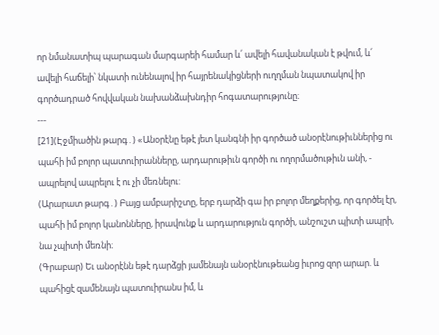որ նմանատիպ պարագան մարգարեի համար և՛ ավելի հավանական է թվում, և՛ ավելի հաճելի՝ նկատի ունենալով իր հայրենակիցների ուղղման նպատակով իր գործադրած հովվական նախանձախնդիր հոգատարությունը։
---
[21](Էջմիածին թարգ․) «Անօրէնը եթէ յետ կանգնի իր գործած անօրէնութիւններից ու պահի իմ բոլոր պատուիրանները, արդարութիւն գործի ու ողորմածութիւն անի, - ապրելով ապրելու է ու չի մեռնելու:
(Արարատ թարգ․) Բայց ամբարիշտը, երբ դարձի գա իր բոլոր մեղքերից, որ գործել էր, պահի իմ բոլոր կանոնները, իրավունք և արդարություն գործի, անշուշտ պիտի ապրի, նա չպիտի մեռնի։
(Գրաբար) Եւ անօրէնն եթէ դարձցի յամենայն անօրէնութեանց իւրոց զոր արար. և պահիցէ զամենայն պատուիրանս իմ, և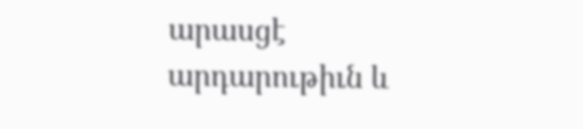արասցէ արդարութիւն և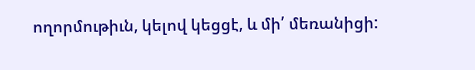ողորմութիւն, կելով կեցցէ, և մի՛ մեռանիցի: